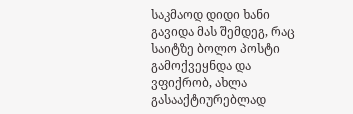საკმაოდ დიდი ხანი გავიდა მას შემდეგ, რაც საიტზე ბოლო პოსტი გამოქვეყნდა და ვფიქრობ, ახლა გასააქტიურებლად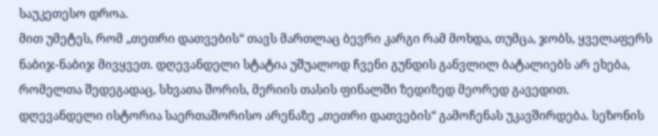საუკეთესო დროა.
მით უმეტეს, რომ „თეთრი დათვების“ თავს მართლაც ბევრი კარგი რამ მოხდა, თუმცა, ჯობს, ყველაფერს ნაბიჯ-ნაბიჯ მივყვეთ. დღევანდელი სტატია უშუალოდ ჩვენი გუნდის განვლილ ბატალიებს არ ეხება, რომელთა შედეგადაც, სხვათა შორის, მერიის თასის ფინალში ზედიზედ მეორედ გავედით.
დღევანდელი ისტორია საერთაშორისო არენაზე „თეთრი დათვების“ გამოჩენას უკავშირდება. სეზონის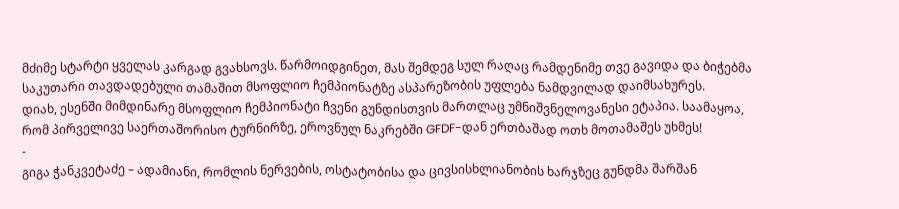მძიმე სტარტი ყველას კარგად გვახსოვს. წარმოიდგინეთ, მას შემდეგ სულ რაღაც რამდენიმე თვე გავიდა და ბიჭებმა საკუთარი თავდადებული თამაშით მსოფლიო ჩემპიონატზე ასპარეზობის უფლება ნამდვილად დაიმსახურეს.
დიახ, ესენში მიმდინარე მსოფლიო ჩემპიონატი ჩვენი გუნდისთვის მართლაც უმნიშვნელოვანესი ეტაპია. საამაყოა, რომ პირველივე საერთაშორისო ტურნირზე, ეროვნულ ნაკრებში GFDF-დან ერთბაშად ოთხ მოთამაშეს უხმეს!
-
გიგა ჭანკვეტაძე – ადამიანი, რომლის ნერვების, ოსტატობისა და ცივსისხლიანობის ხარჯზეც გუნდმა შარშან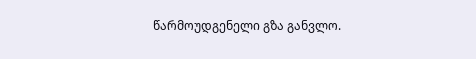წარმოუდგენელი გზა განვლო.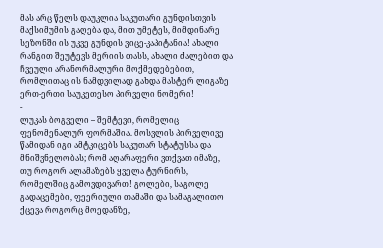მას არც წელს დაუკლია საკუთარი გუნდისთვის მაქსიმუმის გაღება და, მით უმეტეს, მიმდინარე სეზონში ის უკვე გუნდის ვიცე-კაპიტანია! ახალი რანგით შეუტევს მერიის თასს, ახალი ძალებით და ჩვეული არანორმალური მოქმედებებით, რომლითაც ის ნამდვილად გახდა მასტერ ლიგაზე ერთ-ერთი საუკეთესო პირველი ნომერი!
-
ლუკას ბოგველი – შემტევი, რომელიც ფენომენალურ ფორმაშია. მოსვლის პირველივე წამიდან იგი ამტკიცებს საკუთარ სტატუსსა და მნიშვნელობას; რომ აღარაფერი ვთქვათ იმაზე, თუ როგორ ალამაზებს ყველა ტურნირს, რომელშიც გამოვდივართ! გოლები, საგოლე გადაცემები, ფეერიული თამაში და სამაგალითო ქცევა როგორც მოედანზე,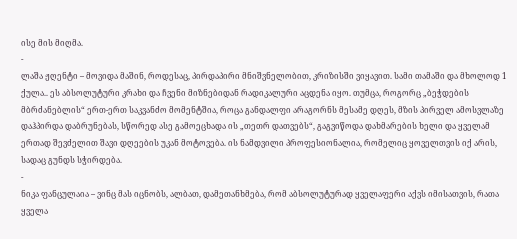ისე მის მიღმა.
-
ლაშა ჟღენტი – მოვიდა მაშინ, როდესაც, პირდაპირი მნიშვნელობით, კრიზისში ვიყავით. სამი თამაში და მხოლოდ 1 ქულა.. ეს აბსოლუტური კრახი და ჩვენი მიზნებიდან რადიკალური აცდენა იყო. თუმცა, როგორც „ბეჭდების მბრძანებლის“ ერთ-ერთ საკვანძო მომენტშია, როცა განდალფი არაგორნს მესამე დღეს, მზის პირველ ამოსვლაზე დაჰპირდა დაბრუნებას, სწორედ ასე გამოეცხადა ის „თეთრ დათვებს“, გაგვიწოდა დახმარების ხელი და ყველამ ერთად შევძელით შავი დღეების უკან მოტოვება. ის ნამდვილი პროფესიონალია, რომელიც ყოველთვის იქ არის, სადაც გუნდს სჭირდება.
-
ნიკა ფანცულაია – ვინც მას იცნობს, ალბათ, დამეთანხმება, რომ აბსოლუტურად ყველაფერი აქვს იმისათვის, რათა ყველა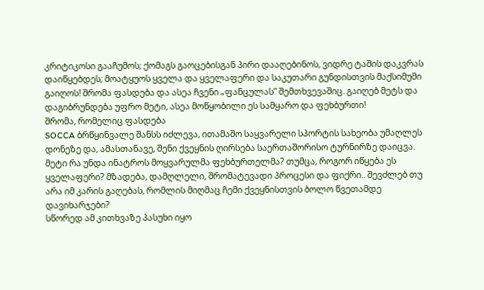კრიტიკოსი გააჩუმოს; ქომაგს გაოცებისგან პირი დააღებინოს, ვიდრე ტაშის დაკვრას დაიწყებდეს; მოატყუოს ყველა და ყველაფერი და საკუთარი გუნდისთვის მაქსიმუმი გაიღოს! შრომა ფასდება და ასეა ჩვენი „ფანცულას“ შემთხვევაშიც. გაიღებ მეტს და დაგიბრუნდება უფრო მეტი, ასეა მოწყობილი ეს სამყარო და ფეხბურთი!
შრომა, რომელიც ფასდება
SOCCA ბრწყინვალე შანსს იძლევა, ითამაშო საყვარელი სპორტის სახეობა უმაღლეს დონეზე და, ამასთანავე, შენი ქვეყნის ღირსება საერთაშორისო ტურნირზე დაიცვა. მეტი რა უნდა ინატროს მოყვარულმა ფეხბურთელმა? თუმცა, როგორ იწყება ეს ყველაფერი? მზადება, დამღლელი, შრომატევადი პროცესი და ფიქრი.. შევძლებ თუ არა იმ კარის გაღებას, რომლის მიღმაც ჩემი ქვეყნისთვის ბოლო წვეთამდე დავიხარჯები?
სწორედ ამ კითხვაზე პასუხი იყო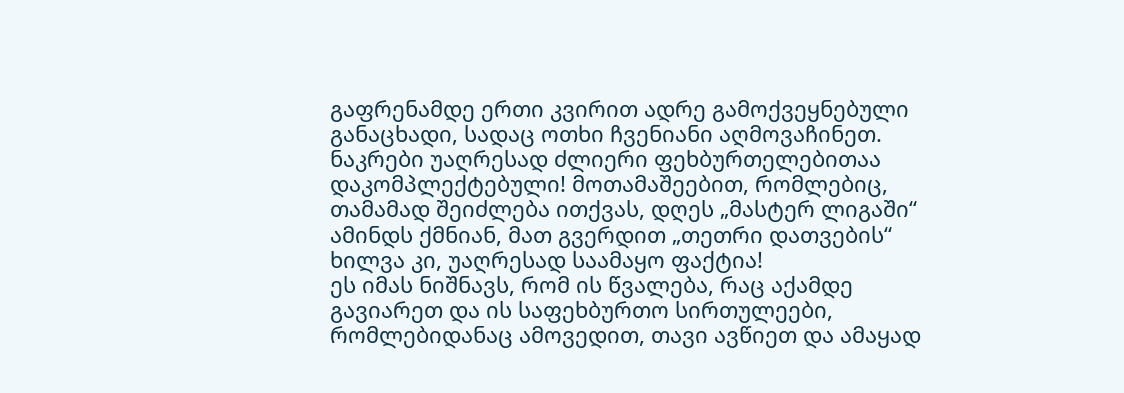გაფრენამდე ერთი კვირით ადრე გამოქვეყნებული განაცხადი, სადაც ოთხი ჩვენიანი აღმოვაჩინეთ. ნაკრები უაღრესად ძლიერი ფეხბურთელებითაა დაკომპლექტებული! მოთამაშეებით, რომლებიც, თამამად შეიძლება ითქვას, დღეს „მასტერ ლიგაში“ ამინდს ქმნიან, მათ გვერდით „თეთრი დათვების“ ხილვა კი, უაღრესად საამაყო ფაქტია!
ეს იმას ნიშნავს, რომ ის წვალება, რაც აქამდე გავიარეთ და ის საფეხბურთო სირთულეები, რომლებიდანაც ამოვედით, თავი ავწიეთ და ამაყად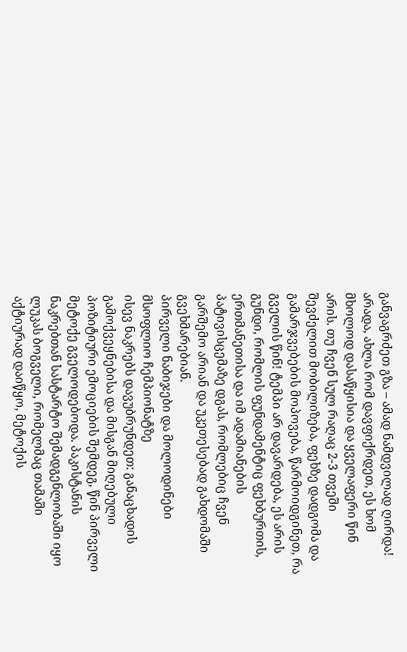განვაგრძეთ გზა – ამად ნამდვილად ღირდა!
არადა, ახლა რომ დავფიქრდეთ, ეს ხომ მხოლოდ დასაწყისია და ყველაფერი წინ არის. თუ ჩვენ სულ რაღაც 2-3 თვეში შევძელით მობილიზება, ფეხზე დადგომა და გამარჯვებების მოპოვება, წარმოიდგინეთ, რა გველის წინ! ტემპი არ დავარდება, ეს არის გუნდი, რომლის ფუნდამენტიც ფეხბურთის, ერთმანეთისა და იმ ადამიანების პატივისცემაზე დგას, რომლებიც ჩვენ გარშემო არიან და უკეთესებად გახდომაში გვეხმარებიან.
პირველი ნაბიჯები და მოლოდინები მსოფლიო ჩემპიონატზე
ისევ ნაკრებს დავუბრუნდეთ: განაცხადის გამოქვეყნებისა და მისგან მიღებული პოზიტიური ემოციების შემდეგ, წინ პირველი მეტოქე გველოდებოდა. პაკისტანის ნაკრებთან სასტარტო შემადგენლობაში იყო ლუკას ბოგველი, რომელმაც თამაში აქტიურად დაიწყო, მეტოქის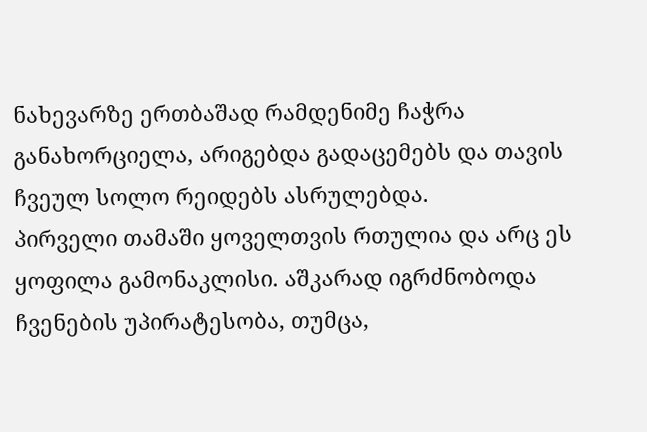ნახევარზე ერთბაშად რამდენიმე ჩაჭრა განახორციელა, არიგებდა გადაცემებს და თავის ჩვეულ სოლო რეიდებს ასრულებდა.
პირველი თამაში ყოველთვის რთულია და არც ეს ყოფილა გამონაკლისი. აშკარად იგრძნობოდა ჩვენების უპირატესობა, თუმცა,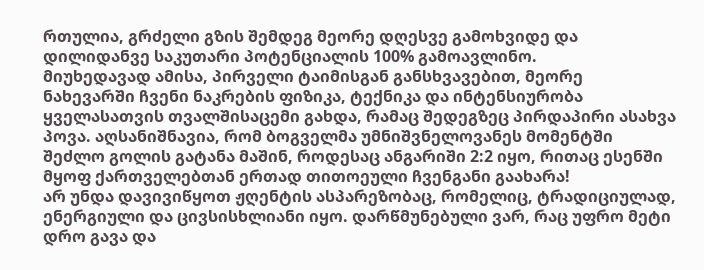რთულია, გრძელი გზის შემდეგ მეორე დღესვე გამოხვიდე და დილიდანვე საკუთარი პოტენციალის 100% გამოავლინო.
მიუხედავად ამისა, პირველი ტაიმისგან განსხვავებით, მეორე ნახევარში ჩვენი ნაკრების ფიზიკა, ტექნიკა და ინტენსიურობა ყველასათვის თვალშისაცემი გახდა, რამაც შედეგზეც პირდაპირი ასახვა პოვა. აღსანიშნავია, რომ ბოგველმა უმნიშვნელოვანეს მომენტში შეძლო გოლის გატანა მაშინ, როდესაც ანგარიში 2:2 იყო, რითაც ესენში მყოფ ქართველებთან ერთად თითოეული ჩვენგანი გაახარა!
არ უნდა დავივიწყოთ ჟღენტის ასპარეზობაც, რომელიც, ტრადიციულად, ენერგიული და ცივსისხლიანი იყო. დარწმუნებული ვარ, რაც უფრო მეტი დრო გავა და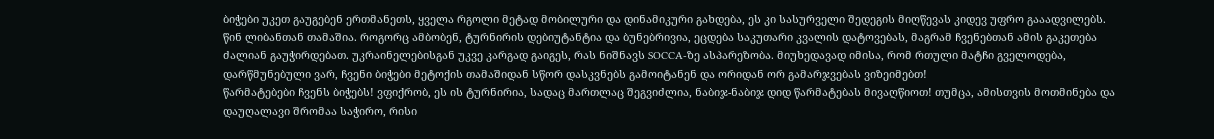ბიჭები უკეთ გაუგებენ ერთმანეთს, ყველა რგოლი მეტად მობილური და დინამიკური გახდება, ეს კი სასურველი შედეგის მიღწევას კიდევ უფრო გააადვილებს.
წინ ლიბანთან თამაშია. როგორც ამბობენ, ტურნირის დებიუტანტია და ბუნებრივია, ეცდება საკუთარი კვალის დატოვებას, მაგრამ ჩვენებთან ამის გაკეთება ძალიან გაუჭირდებათ. უკრაინელებისგან უკვე კარგად გაიგეს, რას ნიშნავს SOCCA-ზე ასპარეზობა. მიუხედავად იმისა, რომ რთული მატჩი გველოდება, დარწმუნებული ვარ, ჩვენი ბიჭები მეტოქის თამაშიდან სწორ დასკვნებს გამოიტანენ და ორიდან ორ გამარჯვებას ვიზეიმებთ!
წარმატებები ჩვენს ბიჭებს! ვფიქრობ, ეს ის ტურნირია, სადაც მართლაც შეგვიძლია, ნაბიჯ-ნაბიჯ დიდ წარმატებას მივაღწიოთ! თუმცა, ამისთვის მოთმინება და დაუღალავი შრომაა საჭირო, რისი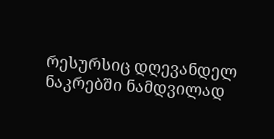რესურსიც დღევანდელ ნაკრებში ნამდვილად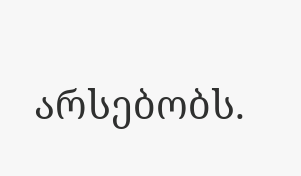არსებობს.